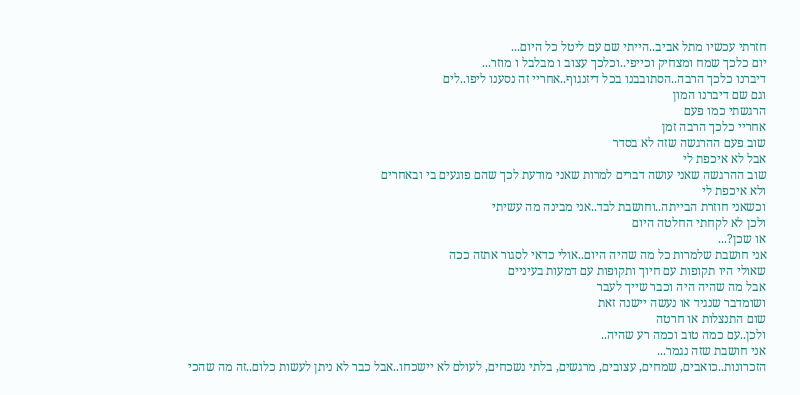חזרתי עכשיו מתל אביב..הייתי שם עם ליטל כל היום...
יום כלכך שמח ומצחיק וכייפי..וכלכך עצוב ו מבלבל ו מוזר...
דיברנו כלכך הרבה..הסתובבנו בכל דיזנגוף..אחריי זה נסענו ליפו..לים
וגם שם דיברנו המון
הרגשתי כמו פעם
אחריי כלכך הרבה זמן
שוב פעם ההרגשה שזה לא בסדר
אבל לא איכפת לי
שוב ההרגשה שאני עושה דברים למרות שאני מודעת לכך שהם פוגעים בי ובאחרים
ולא איכפת לי
וכשאני חוזרת הבייתה..וחושבת לבד..אני מבינה מה עשיתי
ולכן לא לקחתי החלטה היום
או שכן?...
אני חושבת שלמרות כל מה שהיה היום..אולי כדאי לסגור אתזה ככה
שאולי היו תקופות עם חיוך ותקופות עם דמעות בעיניים
אבל מה שהיה היה וכבר שייך לעבר
ושומדבר שנגיד או נעשה יישנה זאת
שום התנצלות או חרטה
ולכן..עם כמה טוב וכמה רע שהיה..
אני חושבת שזה נגמר...
הזכרונות..כואבים, שמחים, עצובים, מרגשים, בלתי נשכחים, לעולם לא יישכחו..אבל כבר לא ניתן לעשות כלום..זה מה שהכי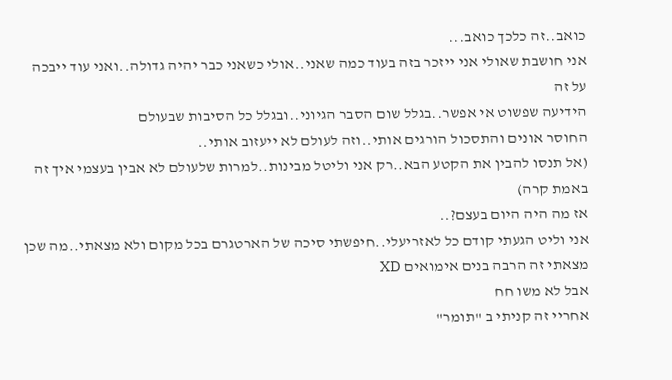כואב..זה כלכך כואב...
אני חושבת שאולי אני ייזכר בזה בעוד כמה שאני..אולי כשאני כבר יהיה גדולה..ואני עוד ייבכה על זה
הידיעה שפשוט אי אפשר..בגלל שום הסבר הגיוני..ובגלל כל הסיבות שבעולם
החוסר אונים והתסכול הורגים אותי..וזה לעולם לא ייעזוב אותי..
(אל תנסו להבין את הקטע הבא..רק אני וליטל מבינות..למרות שלעולם לא אבין בעצמי איך זה באמת קרה)
אז מה היה היום בעצם?..
אני וליט הגעתי קודם כל לאזריעלי..חיפשתי סיכה של הארטגרם בכל מקום ולא מצאתי..מה שכן מצאתי זה הרבה בנים אימואים XD
אבל לא משו חח
אחריי זה קניתי ב "תומר"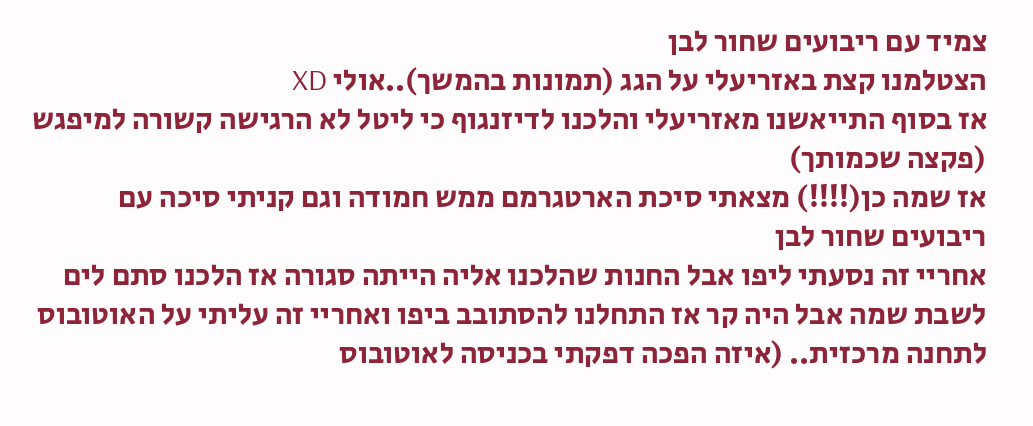צמיד עם ריבועים שחור לבן
הצטלמנו קצת באזריעלי על הגג (תמונות בהמשך)..אולי XD
אז בסוף התייאשנו מאזריעלי והלכנו לדיזנגוף כי ליטל לא הרגישה קשורה למיפגש (פקצה שכמותך)
אז שמה כן(!!!!) מצאתי סיכת הארטגרמם ממש חמודה וגם קניתי סיכה עם ריבועים שחור לבן
אחריי זה נסעתי ליפו אבל החנות שהלכנו אליה הייתה סגורה אז הלכנו סתם לים לשבת שמה אבל היה קר אז התחלנו להסתובב ביפו ואחריי זה עליתי על האוטובוס לתחנה מרכזית.. (איזה הפכה דפקתי בכניסה לאוטובוס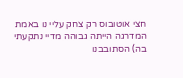חצי אוטובוס רק צחק עליי נו באמת המדרגה הייתה גבוהה מדיי נתקעתי בה) הסתובבנו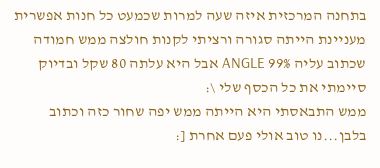בתחנה המרכזית איזה שעה למרות שכמעט כל חנות אפשרית מעניינת הייתה סגורה ורציתי לקנות חולצה ממש חמודה שכתוב עליה 99% ANGLE אבל היא עלתה 80 שקל ובדיוק סיימתי את כל הכסף שלי \:
ממש התבאסתי היא הייתה ממש יפה שחור כזה וכתוב בלבן...נו טוב אולי פעם אחרת [: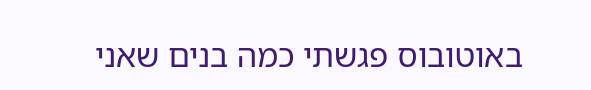באוטובוס פגשתי כמה בנים שאני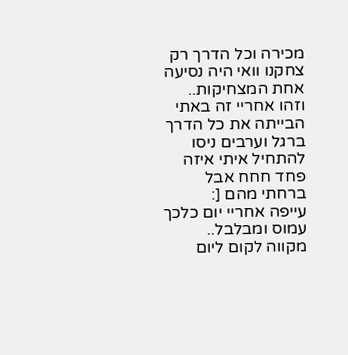מכירה וכל הדרך רק צחקנו וואי היה נסיעה אחת המצחיקות..
וזהו אחריי זה באתי הבייתה את כל הדרך ברגל וערבים ניסו להתחיל איתי איזה פחד חחח אבל ברחתי מהם [:
עייפה אחריי יום כלכך עמוס ומבלבל..
מקווה לקום ליום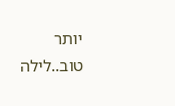יותר טוב..לילה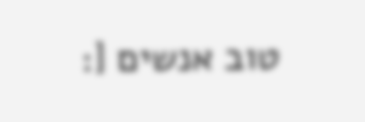טוב אנשים [: